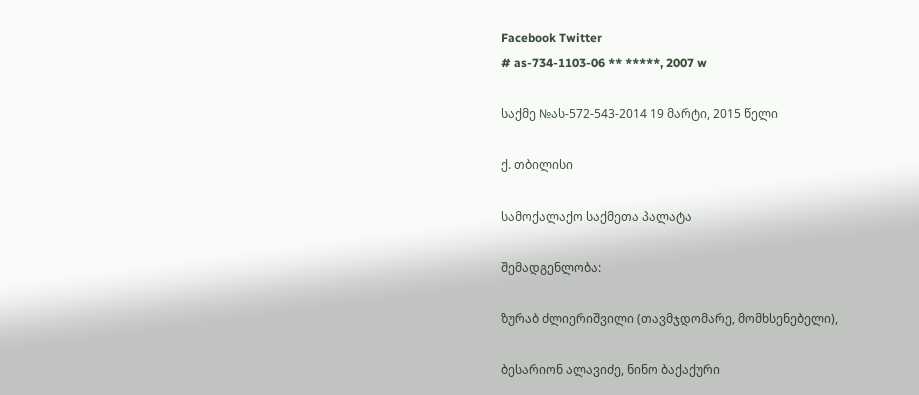Facebook Twitter
# as-734-1103-06 ** *****, 2007 w

საქმე №ას-572-543-2014 19 მარტი, 2015 წელი

ქ. თბილისი

სამოქალაქო საქმეთა პალატა

შემადგენლობა:

ზურაბ ძლიერიშვილი (თავმჯდომარე, მომხსენებელი),

ბესარიონ ალავიძე, ნინო ბაქაქური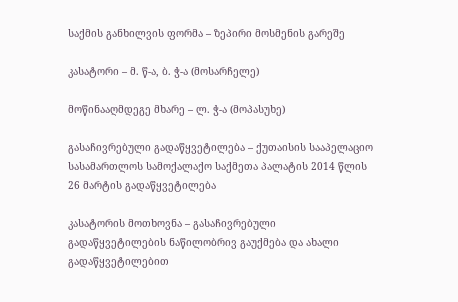საქმის განხილვის ფორმა – ზეპირი მოსმენის გარეშე

კასატორი – მ. წ-ა, ბ. ჭ-ა (მოსარჩელე)

მოწინააღმდეგე მხარე – ლ. ჭ-ა (მოპასუხე)

გასაჩივრებული გადაწყვეტილება – ქუთაისის სააპელაციო სასამართლოს სამოქალაქო საქმეთა პალატის 2014 წლის 26 მარტის გადაწყვეტილება

კასატორის მოთხოვნა – გასაჩივრებული გადაწყვეტილების ნაწილობრივ გაუქმება და ახალი გადაწყვეტილებით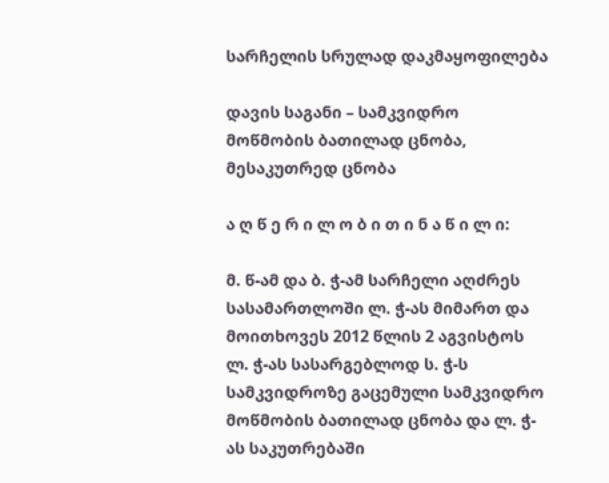სარჩელის სრულად დაკმაყოფილება

დავის საგანი – სამკვიდრო მოწმობის ბათილად ცნობა, მესაკუთრედ ცნობა

ა ღ წ ე რ ი ლ ო ბ ი თ ი ნ ა წ ი ლ ი:

მ. წ-ამ და ბ. ჭ-ამ სარჩელი აღძრეს სასამართლოში ლ. ჭ-ას მიმართ და მოითხოვეს 2012 წლის 2 აგვისტოს ლ. ჭ-ას სასარგებლოდ ს. ჭ-ს სამკვიდროზე გაცემული სამკვიდრო მოწმობის ბათილად ცნობა და ლ. ჭ-ას საკუთრებაში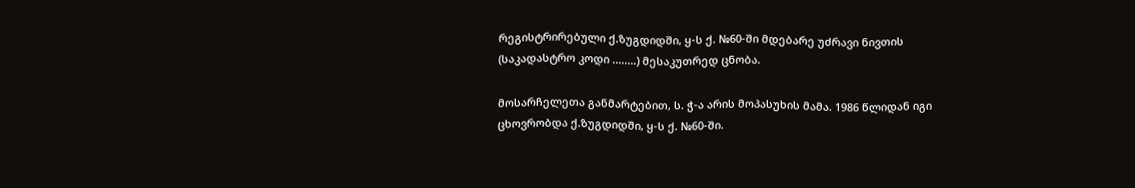რეგისტრირებული ქ.ზუგდიდში, ყ-ს ქ. №60-ში მდებარე უძრავი ნივთის (საკადასტრო კოდი ........) მესაკუთრედ ცნობა.

მოსარჩელეთა განმარტებით, ს. ჭ-ა არის მოპასუხის მამა. 1986 წლიდან იგი ცხოვრობდა ქ.ზუგდიდში, ყ-ს ქ. №60-ში.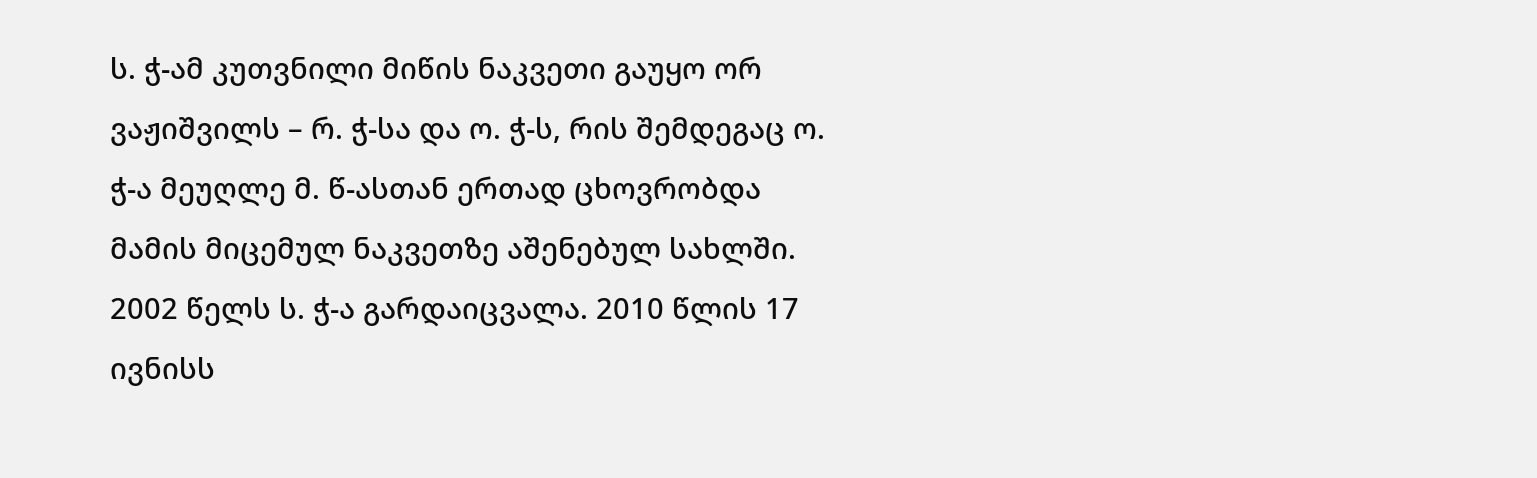ს. ჭ-ამ კუთვნილი მიწის ნაკვეთი გაუყო ორ ვაჟიშვილს – რ. ჭ-სა და ო. ჭ-ს, რის შემდეგაც ო. ჭ-ა მეუღლე მ. წ-ასთან ერთად ცხოვრობდა მამის მიცემულ ნაკვეთზე აშენებულ სახლში. 2002 წელს ს. ჭ-ა გარდაიცვალა. 2010 წლის 17 ივნისს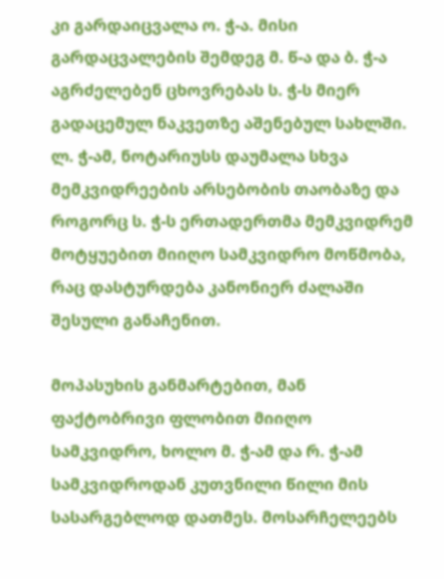კი გარდაიცვალა ო. ჭ-ა. მისი გარდაცვალების შემდეგ მ. წ-ა და ბ. ჭ-ა აგრძელებენ ცხოვრებას ს. ჭ-ს მიერ გადაცემულ ნაკვეთზე აშენებულ სახლში. ლ. ჭ-ამ, ნოტარიუსს დაუმალა სხვა მემკვიდრეების არსებობის თაობაზე და როგორც ს. ჭ-ს ერთადერთმა მემკვიდრემ მოტყუებით მიიღო სამკვიდრო მოწმობა, რაც დასტურდება კანონიერ ძალაში შესული განაჩენით.

მოპასუხის განმარტებით, მან ფაქტობრივი ფლობით მიიღო სამკვიდრო, ხოლო მ. ჭ-ამ და რ. ჭ-ამ სამკვიდროდან კუთვნილი წილი მის სასარგებლოდ დათმეს. მოსარჩელეებს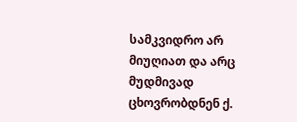სამკვიდრო არ მიუღიათ და არც მუდმივად ცხოვრობდნენ ქ.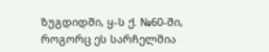ზუგდიდში, ყ-ს ქ. №60-ში, როგორც ეს სარჩელშია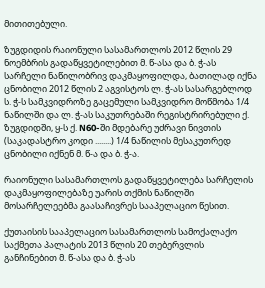მითითებული.

ზუგდიდის რაიონული სასამართლოს 2012 წლის 29 ნოემბრის გადაწყვეტილებით მ. წ-ასა და ბ. ჭ-ას სარჩელი ნაწილობრივ დაკმაყოფილდა, ბათილად იქნა ცნობილი 2012 წლის 2 აგვისტოს ლ. ჭ-ას სასარგებლოდ ს. ჭ-ს სამკვიდროზე გაცემული სამკვიდრო მოწმობა 1/4 ნაწილში და ლ. ჭ-ას საკუთრებაში რეგისტრირებული ქ. ზუგდიდში, ყ-ს ქ. N60-ში მდებარე უძრავი ნივთის (საკადასტრო კოდი ........) 1/4 ნაწილის მესაკუთრედ ცნობილი იქნენ მ. წ-ა და ბ. ჭ-ა.

რაიონული სასამართლოს გადაწყვეტილება სარჩელის დაკმაყოფილებაზე უარის თქმის ნაწილში მოსარჩელეებმა გაასაჩივრეს სააპელაციო წესით.

ქუთაისის სააპელაციო სასამართლოს სამოქალაქო საქმეთა პალატის 2013 წლის 20 თებერვლის განჩინებით მ. წ-ასა და ბ. ჭ-ას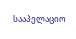სააპელაციო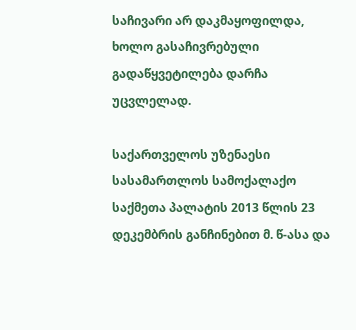საჩივარი არ დაკმაყოფილდა, ხოლო გასაჩივრებული გადაწყვეტილება დარჩა უცვლელად.

საქართველოს უზენაესი სასამართლოს სამოქალაქო საქმეთა პალატის 2013 წლის 23 დეკემბრის განჩინებით მ. წ-ასა და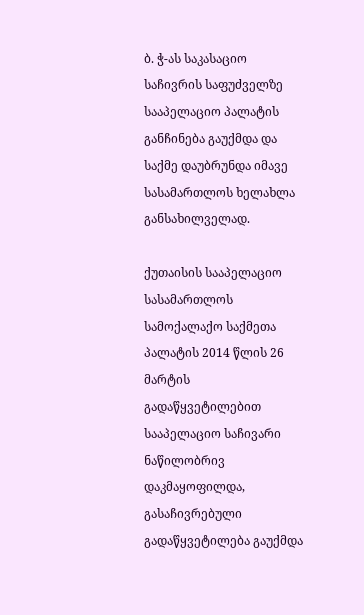ბ. ჭ-ას საკასაციო საჩივრის საფუძველზე სააპელაციო პალატის განჩინება გაუქმდა და საქმე დაუბრუნდა იმავე სასამართლოს ხელახლა განსახილველად.

ქუთაისის სააპელაციო სასამართლოს სამოქალაქო საქმეთა პალატის 2014 წლის 26 მარტის გადაწყვეტილებით სააპელაციო საჩივარი ნაწილობრივ დაკმაყოფილდა, გასაჩივრებული გადაწყვეტილება გაუქმდა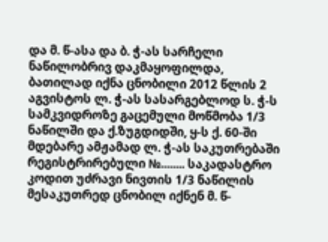და მ. წ-ასა და ბ. ჭ-ას სარჩელი ნაწილობრივ დაკმაყოფილდა, ბათილად იქნა ცნობილი 2012 წლის 2 აგვისტოს ლ. ჭ-ას სასარგებლოდ ს. ჭ-ს სამკვიდროზე გაცემული მოწმობა 1/3 ნაწილში და ქ.ზუგდიდში, ყ-ს ქ. 60-ში მდებარე ამჟამად ლ. ჭ-ას საკუთრებაში რეგისტრირებული №........ საკადასტრო კოდით უძრავი ნივთის 1/3 ნაწილის მესაკუთრედ ცნობილ იქნენ მ. წ-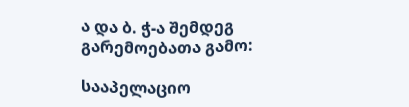ა და ბ. ჭ-ა შემდეგ გარემოებათა გამო:

სააპელაციო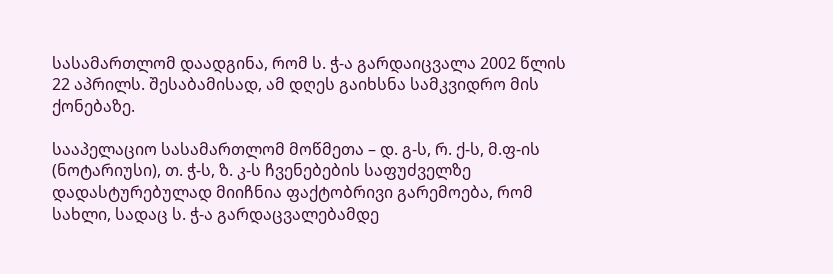სასამართლომ დაადგინა, რომ ს. ჭ-ა გარდაიცვალა 2002 წლის 22 აპრილს. შესაბამისად, ამ დღეს გაიხსნა სამკვიდრო მის ქონებაზე.

სააპელაციო სასამართლომ მოწმეთა – დ. გ-ს, რ. ქ-ს, მ.ფ-ის (ნოტარიუსი), თ. ჭ-ს, ზ. კ-ს ჩვენებების საფუძველზე დადასტურებულად მიიჩნია ფაქტობრივი გარემოება, რომ სახლი, სადაც ს. ჭ-ა გარდაცვალებამდე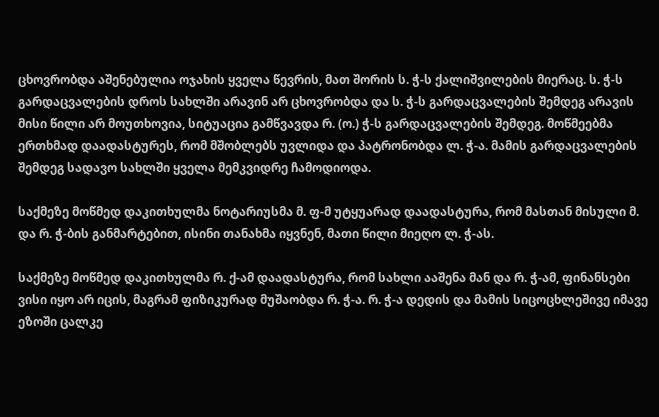ცხოვრობდა აშენებულია ოჯახის ყველა წევრის, მათ შორის ს. ჭ-ს ქალიშვილების მიერაც. ს. ჭ-ს გარდაცვალების დროს სახლში არავინ არ ცხოვრობდა და ს. ჭ-ს გარდაცვალების შემდეგ არავის მისი წილი არ მოუთხოვია, სიტუაცია გამწვავდა რ. (ო.) ჭ-ს გარდაცვალების შემდეგ. მოწმეებმა ერთხმად დაადასტურეს, რომ მშობლებს უვლიდა და პატრონობდა ლ. ჭ-ა. მამის გარდაცვალების შემდეგ სადავო სახლში ყველა მემკვიდრე ჩამოდიოდა.

საქმეზე მოწმედ დაკითხულმა ნოტარიუსმა მ. ფ-მ უტყუარად დაადასტურა, რომ მასთან მისული მ. და რ. ჭ-ბის განმარტებით, ისინი თანახმა იყვნენ, მათი წილი მიეღო ლ. ჭ-ას.

საქმეზე მოწმედ დაკითხულმა რ. ქ-ამ დაადასტურა, რომ სახლი ააშენა მან და რ. ჭ-ამ, ფინანსები ვისი იყო არ იცის, მაგრამ ფიზიკურად მუშაობდა რ. ჭ-ა. რ. ჭ-ა დედის და მამის სიცოცხლეშივე იმავე ეზოში ცალკე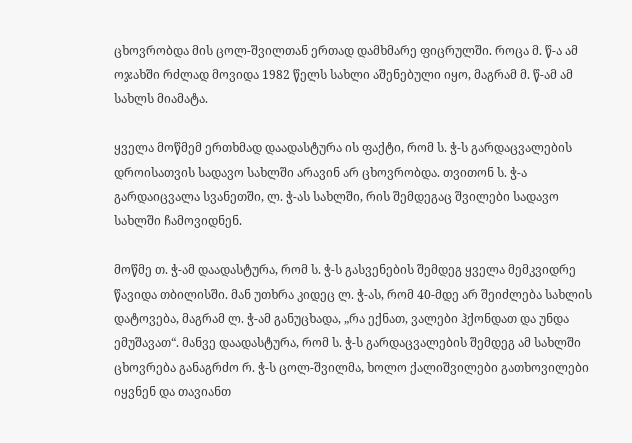ცხოვრობდა მის ცოლ-შვილთან ერთად დამხმარე ფიცრულში. როცა მ. წ-ა ამ ოჯახში რძლად მოვიდა 1982 წელს სახლი აშენებული იყო, მაგრამ მ. წ-ამ ამ სახლს მიამატა.

ყველა მოწმემ ერთხმად დაადასტურა ის ფაქტი, რომ ს. ჭ-ს გარდაცვალების დროისათვის სადავო სახლში არავინ არ ცხოვრობდა. თვითონ ს. ჭ-ა გარდაიცვალა სვანეთში, ლ. ჭ-ას სახლში, რის შემდეგაც შვილები სადავო სახლში ჩამოვიდნენ.

მოწმე თ. ჭ-ამ დაადასტურა, რომ ს. ჭ-ს გასვენების შემდეგ ყველა მემკვიდრე წავიდა თბილისში. მან უთხრა კიდეც ლ. ჭ-ას, რომ 40-მდე არ შეიძლება სახლის დატოვება, მაგრამ ლ. ჭ-ამ განუცხადა, „რა ექნათ, ვალები ჰქონდათ და უნდა ემუშავათ“. მანვე დაადასტურა, რომ ს. ჭ-ს გარდაცვალების შემდეგ ამ სახლში ცხოვრება განაგრძო რ. ჭ-ს ცოლ-შვილმა, ხოლო ქალიშვილები გათხოვილები იყვნენ და თავიანთ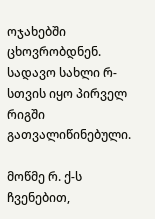ოჯახებში ცხოვრობდნენ. სადავო სახლი რ-სთვის იყო პირველ რიგში გათვალიწინებული.

მოწმე რ. ქ-ს ჩვენებით,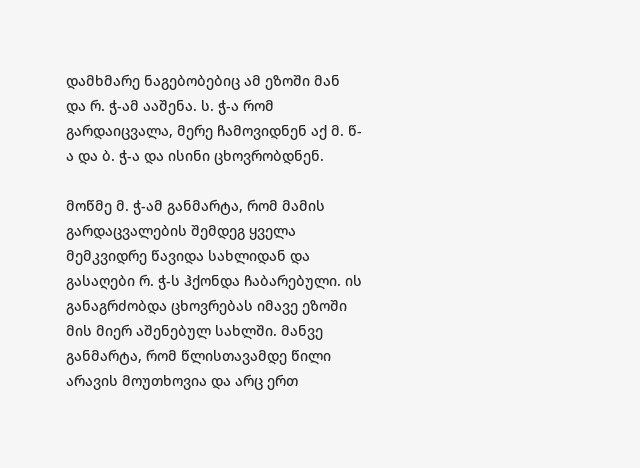დამხმარე ნაგებობებიც ამ ეზოში მან და რ. ჭ-ამ ააშენა. ს. ჭ-ა რომ გარდაიცვალა, მერე ჩამოვიდნენ აქ მ. წ-ა და ბ. ჭ-ა და ისინი ცხოვრობდნენ.

მოწმე მ. ჭ-ამ განმარტა, რომ მამის გარდაცვალების შემდეგ ყველა მემკვიდრე წავიდა სახლიდან და გასაღები რ. ჭ-ს ჰქონდა ჩაბარებული. ის განაგრძობდა ცხოვრებას იმავე ეზოში მის მიერ აშენებულ სახლში. მანვე განმარტა, რომ წლისთავამდე წილი არავის მოუთხოვია და არც ერთ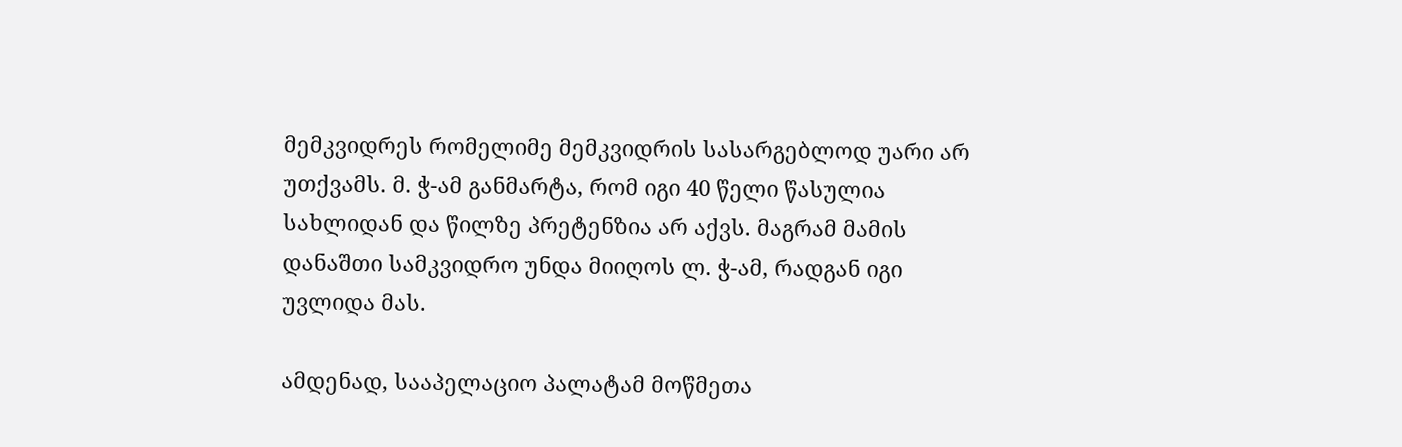მემკვიდრეს რომელიმე მემკვიდრის სასარგებლოდ უარი არ უთქვამს. მ. ჭ-ამ განმარტა, რომ იგი 40 წელი წასულია სახლიდან და წილზე პრეტენზია არ აქვს. მაგრამ მამის დანაშთი სამკვიდრო უნდა მიიღოს ლ. ჭ-ამ, რადგან იგი უვლიდა მას.

ამდენად, სააპელაციო პალატამ მოწმეთა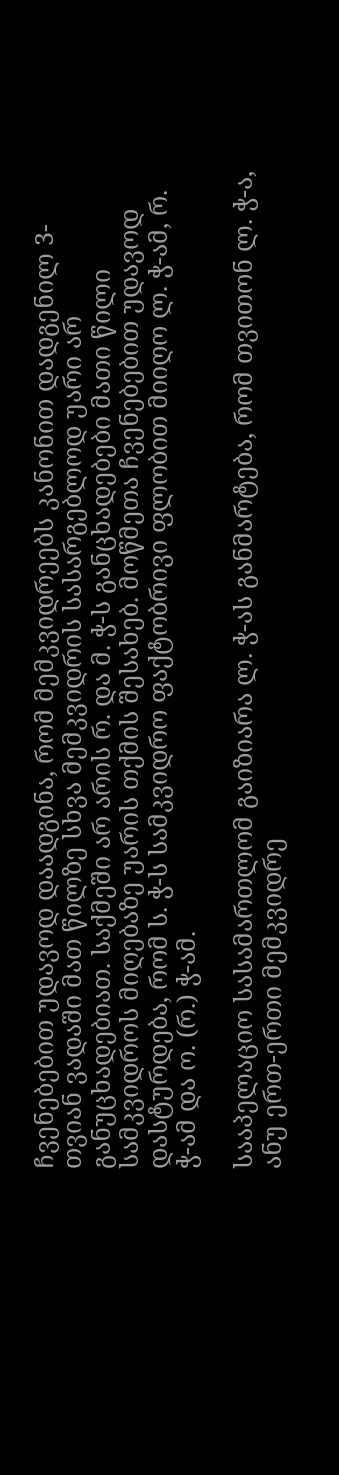ჩვენებებით უდავოდ დაადგინა, რომ მემკვიდრეებს კანონით დადგენილ 3-თვიან ვადაში მათ წილზე სხვა მემკვიდრის სასარგებლოდ უარი არ განუცხადებიათ. საქმეში არ არის რ. და მ. ჭ-ს განცხადებები მათი წილი სამკვიდროს მიღებაზე უარის თქმის შესახებ. მოწმეთა ჩვენებებით უდავოდ დასტურდება, რომ ს. ჭ-ს სამკვიდრო ფაქტობრივი ფლობით მიიღო ლ. ჭ-ამ, რ. ჭ-ამ და ო. (რ.) ჭ-ამ.

სააპელაციო სასამართლომ გაიზიარა ლ. ჭ-ას განმარტება, რომ თვითონ ლ. ჭ-ა, ანუ ერთ-ერთი მემკვიდრე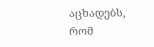აცხადებს, რომ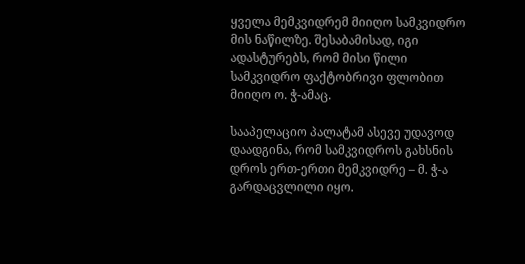ყველა მემკვიდრემ მიიღო სამკვიდრო მის ნაწილზე. შესაბამისად, იგი ადასტურებს, რომ მისი წილი სამკვიდრო ფაქტობრივი ფლობით მიიღო ო. ჭ-ამაც.

სააპელაციო პალატამ ასევე უდავოდ დაადგინა, რომ სამკვიდროს გახსნის დროს ერთ-ერთი მემკვიდრე – მ. ჭ-ა გარდაცვლილი იყო.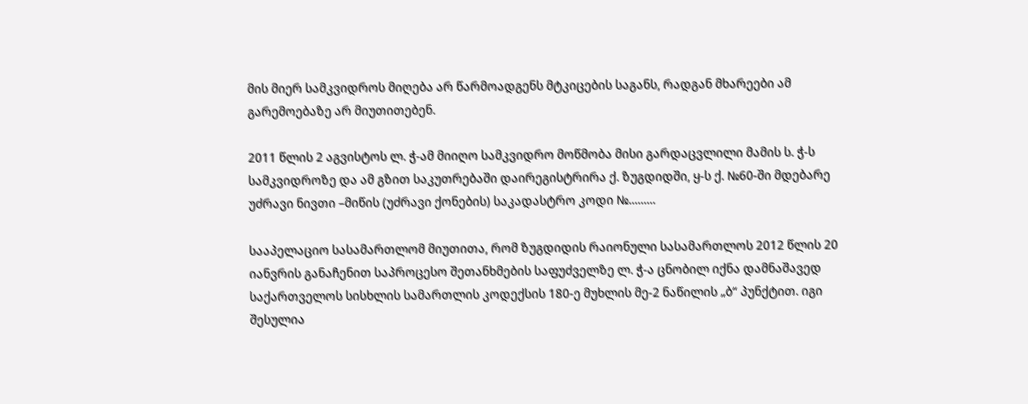მის მიერ სამკვიდროს მიღება არ წარმოადგენს მტკიცების საგანს, რადგან მხარეები ამ გარემოებაზე არ მიუთითებენ.

2011 წლის 2 აგვისტოს ლ. ჭ-ამ მიიღო სამკვიდრო მოწმობა მისი გარდაცვლილი მამის ს. ჭ-ს სამკვიდროზე და ამ გზით საკუთრებაში დაირეგისტრირა ქ. ზუგდიდში, ყ-ს ქ. №60-ში მდებარე უძრავი ნივთი –მიწის (უძრავი ქონების) საკადასტრო კოდი №.........

სააპელაციო სასამართლომ მიუთითა, რომ ზუგდიდის რაიონული სასამართლოს 2012 წლის 20 იანვრის განაჩენით საპროცესო შეთანხმების საფუძველზე ლ. ჭ-ა ცნობილ იქნა დამნაშავედ საქართველოს სისხლის სამართლის კოდექსის 180-ე მუხლის მე-2 ნაწილის „ბ“ პუნქტით. იგი შესულია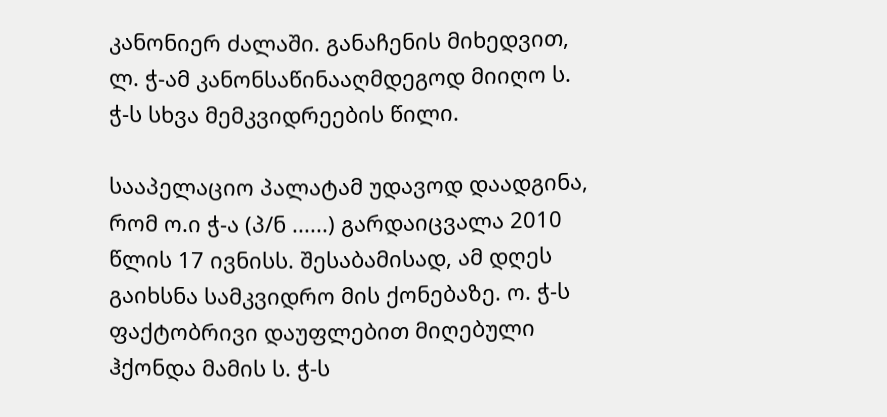კანონიერ ძალაში. განაჩენის მიხედვით, ლ. ჭ-ამ კანონსაწინააღმდეგოდ მიიღო ს. ჭ-ს სხვა მემკვიდრეების წილი.

სააპელაციო პალატამ უდავოდ დაადგინა, რომ ო.ი ჭ-ა (პ/ნ ......) გარდაიცვალა 2010 წლის 17 ივნისს. შესაბამისად, ამ დღეს გაიხსნა სამკვიდრო მის ქონებაზე. ო. ჭ-ს ფაქტობრივი დაუფლებით მიღებული ჰქონდა მამის ს. ჭ-ს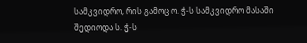სამკვიდრო, რის გამოც ო. ჭ-ს სამკვიდრო მასაში შედიოდა ს. ჭ-ს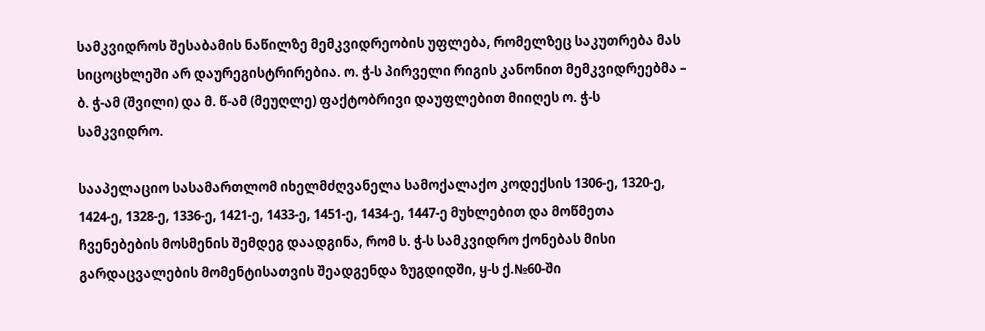სამკვიდროს შესაბამის ნაწილზე მემკვიდრეობის უფლება, რომელზეც საკუთრება მას სიცოცხლეში არ დაურეგისტრირებია. ო. ჭ-ს პირველი რიგის კანონით მემკვიდრეებმა – ბ. ჭ-ამ (შვილი) და მ. წ-ამ (მეუღლე) ფაქტობრივი დაუფლებით მიიღეს ო. ჭ-ს სამკვიდრო.

სააპელაციო სასამართლომ იხელმძღვანელა სამოქალაქო კოდექსის 1306-ე, 1320-ე, 1424-ე, 1328-ე, 1336-ე, 1421-ე, 1433-ე, 1451-ე, 1434-ე, 1447-ე მუხლებით და მოწმეთა ჩვენებების მოსმენის შემდეგ დაადგინა, რომ ს. ჭ-ს სამკვიდრო ქონებას მისი გარდაცვალების მომენტისათვის შეადგენდა ზუგდიდში, ყ-ს ქ.№60-ში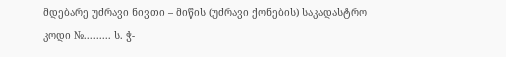მდებარე უძრავი ნივთი – მიწის (უძრავი ქონების) საკადასტრო კოდი №......... ს. ჭ-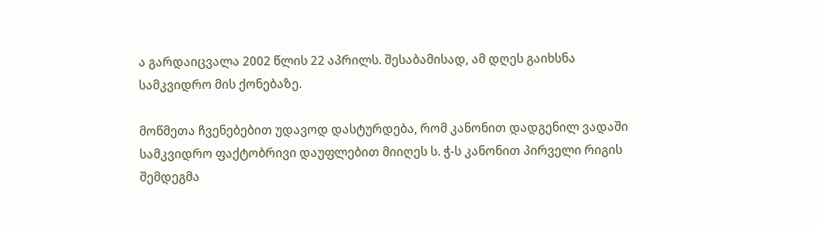ა გარდაიცვალა 2002 წლის 22 აპრილს. შესაბამისად, ამ დღეს გაიხსნა სამკვიდრო მის ქონებაზე.

მოწმეთა ჩვენებებით უდავოდ დასტურდება, რომ კანონით დადგენილ ვადაში სამკვიდრო ფაქტობრივი დაუფლებით მიიღეს ს. ჭ-ს კანონით პირველი რიგის შემდეგმა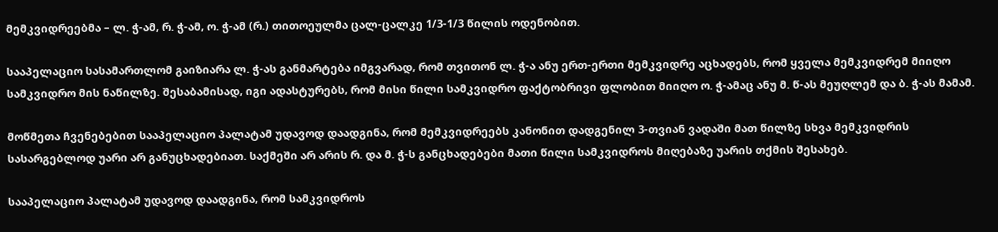მემკვიდრეებმა – ლ. ჭ-ამ, რ. ჭ-ამ, ო. ჭ-ამ (რ.) თითოეულმა ცალ-ცალკე 1/3-1/3 წილის ოდენობით.

სააპელაციო სასამართლომ გაიზიარა ლ. ჭ-ას განმარტება იმგვარად, რომ თვითონ ლ. ჭ-ა ანუ ერთ-ერთი მემკვიდრე აცხადებს, რომ ყველა მემკვიდრემ მიიღო სამკვიდრო მის ნაწილზე. შესაბამისად, იგი ადასტურებს, რომ მისი წილი სამკვიდრო ფაქტობრივი ფლობით მიიღო ო. ჭ-ამაც ანუ მ. წ-ას მეუღლემ და ბ. ჭ-ას მამამ.

მოწმეთა ჩვენებებით სააპელაციო პალატამ უდავოდ დაადგინა, რომ მემკვიდრეებს კანონით დადგენილ 3-თვიან ვადაში მათ წილზე სხვა მემკვიდრის სასარგებლოდ უარი არ განუცხადებიათ. საქმეში არ არის რ. და მ. ჭ-ს განცხადებები მათი წილი სამკვიდროს მიღებაზე უარის თქმის შესახებ.

სააპელაციო პალატამ უდავოდ დაადგინა, რომ სამკვიდროს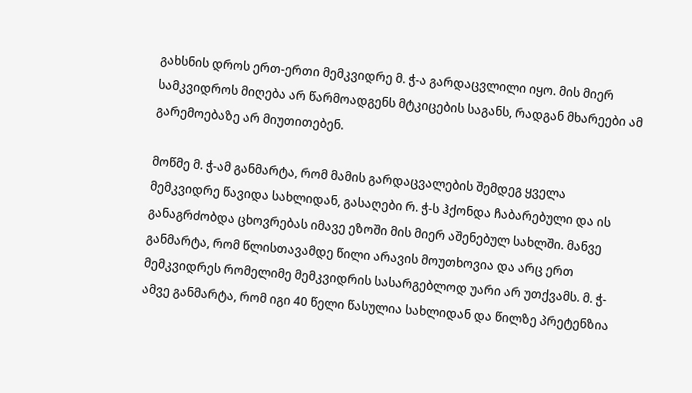გახსნის დროს ერთ-ერთი მემკვიდრე მ. ჭ-ა გარდაცვლილი იყო. მის მიერ სამკვიდროს მიღება არ წარმოადგენს მტკიცების საგანს, რადგან მხარეები ამ გარემოებაზე არ მიუთითებენ.

მოწმე მ. ჭ-ამ განმარტა, რომ მამის გარდაცვალების შემდეგ ყველა მემკვიდრე წავიდა სახლიდან, გასაღები რ. ჭ-ს ჰქონდა ჩაბარებული და ის განაგრძობდა ცხოვრებას იმავე ეზოში მის მიერ აშენებულ სახლში. მანვე განმარტა, რომ წლისთავამდე წილი არავის მოუთხოვია და არც ერთ მემკვიდრეს რომელიმე მემკვიდრის სასარგებლოდ უარი არ უთქვამს. მ. ჭ-ამვე განმარტა, რომ იგი 40 წელი წასულია სახლიდან და წილზე პრეტენზია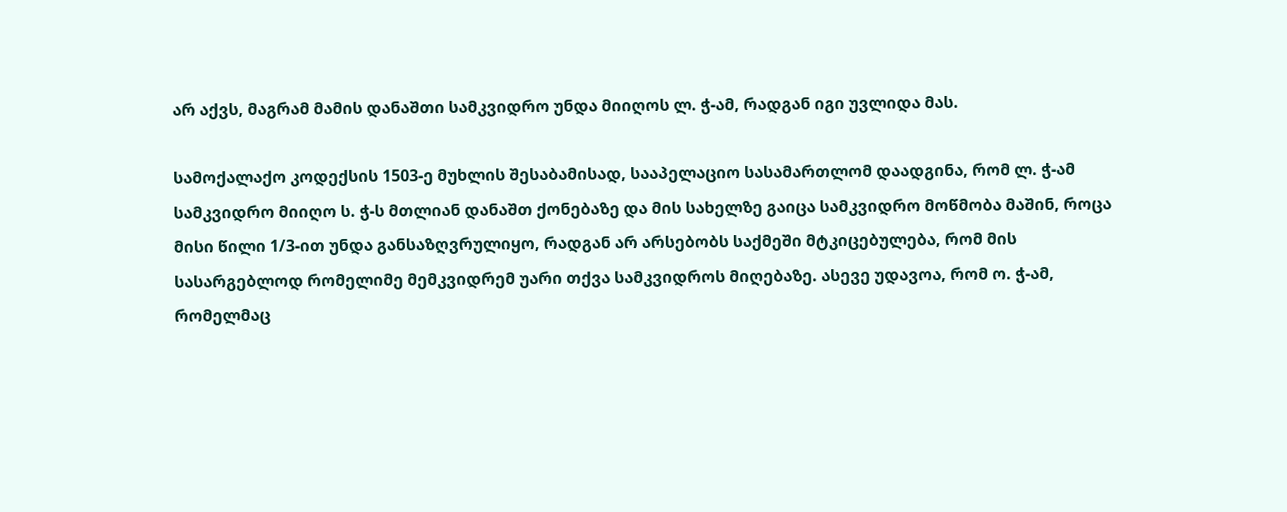არ აქვს, მაგრამ მამის დანაშთი სამკვიდრო უნდა მიიღოს ლ. ჭ-ამ, რადგან იგი უვლიდა მას.

სამოქალაქო კოდექსის 1503-ე მუხლის შესაბამისად, სააპელაციო სასამართლომ დაადგინა, რომ ლ. ჭ-ამ სამკვიდრო მიიღო ს. ჭ-ს მთლიან დანაშთ ქონებაზე და მის სახელზე გაიცა სამკვიდრო მოწმობა მაშინ, როცა მისი წილი 1/3-ით უნდა განსაზღვრულიყო, რადგან არ არსებობს საქმეში მტკიცებულება, რომ მის სასარგებლოდ რომელიმე მემკვიდრემ უარი თქვა სამკვიდროს მიღებაზე. ასევე უდავოა, რომ ო. ჭ-ამ, რომელმაც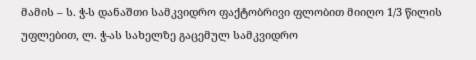მამის – ს. ჭ-ს დანაშთი სამკვიდრო ფაქტობრივი ფლობით მიიღო 1/3 წილის უფლებით, ლ. ჭ-ას სახელზე გაცემულ სამკვიდრო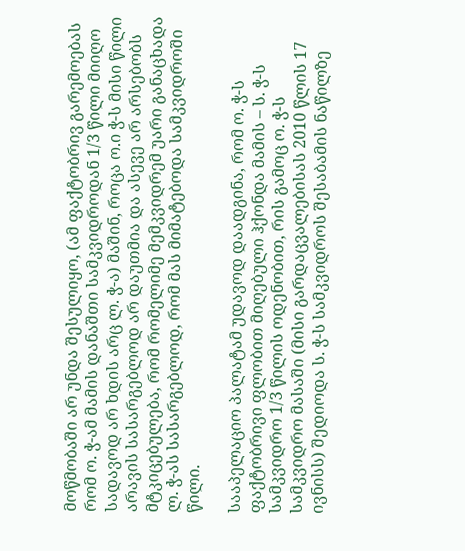მოწმობაში არ უნდა შესულიყო, (ამ ფაქტობრივ გარემოებას რომ ო. ჭ-ამ მამის დანაშთი სამკვიდროდან 1/3 წილი მიიღო სადავოდ არ ხდის არც ლ. ჭ-ა) მაშინ, როცა ო.ი ჭ-ს მისი წილი არავის სასარგებლოდ არ დაუთმია და ასევე არ არსებობს მტკიცებულება, რომ რომელიმე მემკვიდრემ უარი განაცხადა ლ. ჭ-ას სასარგებლოდ, რომ მას მიმატებოდა სამკვიდროში წილი.

სააპელაციო პალატამ უდავოდ დაადგინა, რომ ო. ჭ-ს ფაქტობრივი ფლობით მიღებული ჰქონდა მამის – ს. ჭ-ს სამკვიდრო 1/3 წილის ოდენობით, რის გამოც ო. ჭ-ს სამკვიდრო მასაში (მისი გარდაცვალებისას 2010 წლის 17 ივნისს) შედიოდა ს. ჭ-ს სამკვიდროს შესაბამის ნაწილზე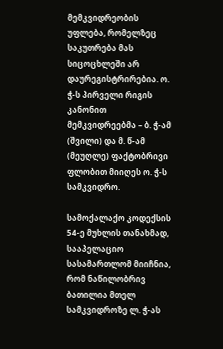მემკვიდრეობის უფლება, რომელზეც საკუთრება მას სიცოცხლეში არ დაურეგისტრირებია. ო. ჭ-ს პირველი რიგის კანონით მემკვიდრეებმა – ბ. ჭ-ამ (შვილი) და მ. წ-ამ (მეუღლე) ფაქტობრივი ფლობით მიიღეს ო. ჭ-ს სამკვიდრო.

სამოქალაქო კოდექსის 54-ე მუხლის თანახმად, სააპელაციო სასამართლომ მიიჩნია, რომ ნაწილობრივ ბათილია მთელ სამკვიდროზე ლ. ჭ-ას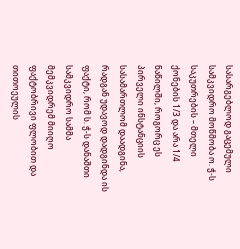სასარგებლოდ გაცემული სამკვიდრო მოწმობა ო. ჭ-ს საკუთრების – მთელი ქონების 1/3 და არა 1/4 ნაწილში, როგორც ეს პირველი ინსტანციის სასამართლომ დაადგინა, რადგან უდავოდ დადგინდა ის ფაქტი, რომ ს. ჭ-ს დანაშთი სამკვიდრო სამმა მემკვიდრემ მიიღო ფაქტობრივი ფლობით და თითოეულის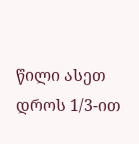წილი ასეთ დროს 1/3-ით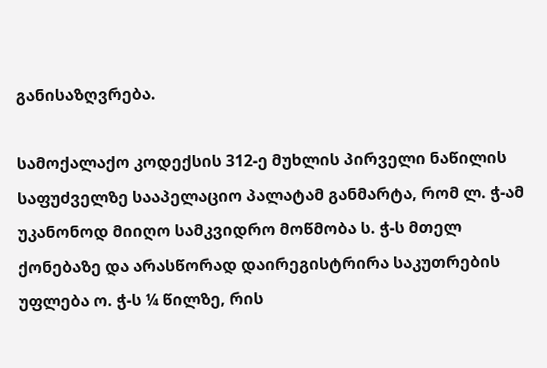განისაზღვრება.

სამოქალაქო კოდექსის 312-ე მუხლის პირველი ნაწილის საფუძველზე სააპელაციო პალატამ განმარტა, რომ ლ. ჭ-ამ უკანონოდ მიიღო სამკვიდრო მოწმობა ს. ჭ-ს მთელ ქონებაზე და არასწორად დაირეგისტრირა საკუთრების უფლება ო. ჭ-ს ¼ წილზე, რის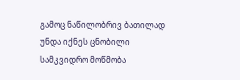გამოც ნაწილობრივ ბათილად უნდა იქნეს ცნობილი სამკვიდრო მოწმობა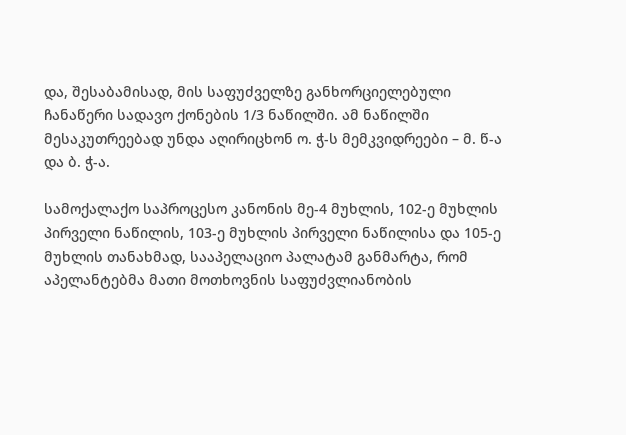და, შესაბამისად, მის საფუძველზე განხორციელებული ჩანაწერი სადავო ქონების 1/3 ნაწილში. ამ ნაწილში მესაკუთრეებად უნდა აღირიცხონ ო. ჭ-ს მემკვიდრეები – მ. წ-ა და ბ. ჭ-ა.

სამოქალაქო საპროცესო კანონის მე-4 მუხლის, 102-ე მუხლის პირველი ნაწილის, 103-ე მუხლის პირველი ნაწილისა და 105-ე მუხლის თანახმად, სააპელაციო პალატამ განმარტა, რომ აპელანტებმა მათი მოთხოვნის საფუძვლიანობის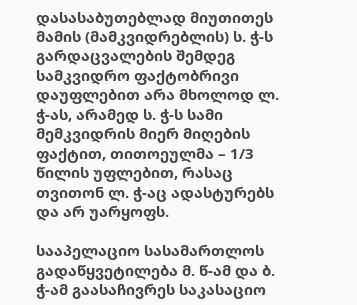დასასაბუთებლად მიუთითეს მამის (მამკვიდრებლის) ს. ჭ-ს გარდაცვალების შემდეგ სამკვიდრო ფაქტობრივი დაუფლებით არა მხოლოდ ლ. ჭ-ას, არამედ ს. ჭ-ს სამი მემკვიდრის მიერ მიღების ფაქტით, თითოეულმა – 1/3 წილის უფლებით, რასაც თვითონ ლ. ჭ-აც ადასტურებს და არ უარყოფს.

სააპელაციო სასამართლოს გადაწყვეტილება მ. წ-ამ და ბ. ჭ-ამ გაასაჩივრეს საკასაციო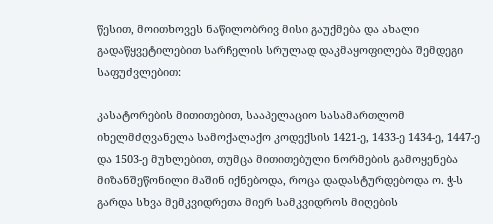წესით, მოითხოვეს ნაწილობრივ მისი გაუქმება და ახალი გადაწყვეტილებით სარჩელის სრულად დაკმაყოფილება შემდეგი საფუძვლებით:

კასატორების მითითებით, სააპელაციო სასამართლომ იხელმძღვანელა სამოქალაქო კოდექსის 1421-ე, 1433-ე 1434-ე, 1447-ე და 1503-ე მუხლებით, თუმცა მითითებული ნორმების გამოყენება მიზანშეწონილი მაშინ იქნებოდა, როცა დადასტურდებოდა ო. ჭ-ს გარდა სხვა მემკვიდრეთა მიერ სამკვიდროს მიღების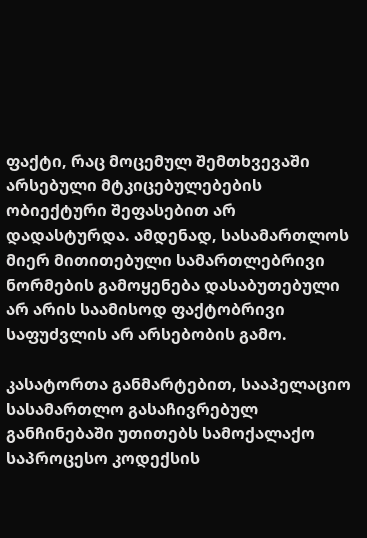ფაქტი, რაც მოცემულ შემთხვევაში არსებული მტკიცებულებების ობიექტური შეფასებით არ დადასტურდა. ამდენად, სასამართლოს მიერ მითითებული სამართლებრივი ნორმების გამოყენება დასაბუთებული არ არის საამისოდ ფაქტობრივი საფუძვლის არ არსებობის გამო.

კასატორთა განმარტებით, სააპელაციო სასამართლო გასაჩივრებულ განჩინებაში უთითებს სამოქალაქო საპროცესო კოდექსის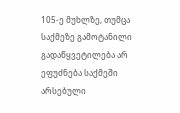105-ე მუხლზე, თუმცა საქმეზე გამოტანილი გადაწყვეტილება არ ეფუძნება საქმეში არსებული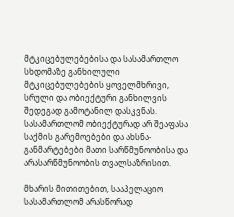მტკიცებულებებისა და სასამართლო სხდომაზე განხილული მტკიცებულებების ყოველმხრივი, სრული და ობიექტური განხილვის შედეგად გამოტანილ დასკვნას. სასამართლომ ობიექტურად არ შეაფასა საქმის გარემოებები და ახსნა-განმარტებები მათი სარწმუნოობისა და არასარწმუნოობის თვალსაზრისით.

მხარის მითითებით, სააპელაციო სასამართლომ არასწორად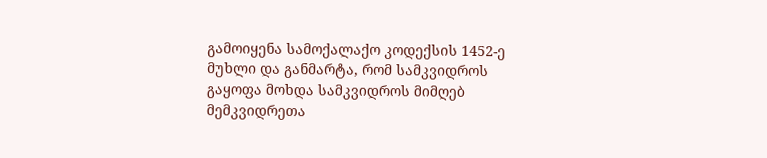გამოიყენა სამოქალაქო კოდექსის 1452-ე მუხლი და განმარტა, რომ სამკვიდროს გაყოფა მოხდა სამკვიდროს მიმღებ მემკვიდრეთა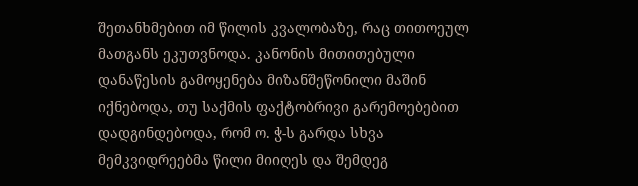შეთანხმებით იმ წილის კვალობაზე, რაც თითოეულ მათგანს ეკუთვნოდა. კანონის მითითებული დანაწესის გამოყენება მიზანშეწონილი მაშინ იქნებოდა, თუ საქმის ფაქტობრივი გარემოებებით დადგინდებოდა, რომ ო. ჭ-ს გარდა სხვა მემკვიდრეებმა წილი მიიღეს და შემდეგ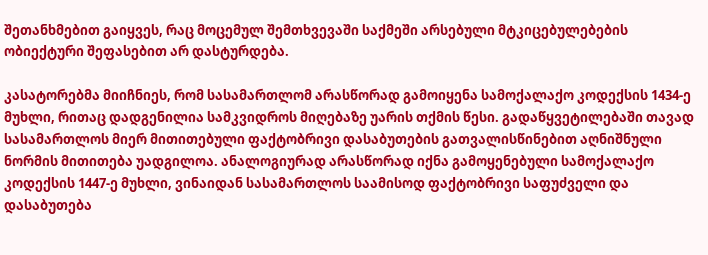შეთანხმებით გაიყვეს, რაც მოცემულ შემთხვევაში საქმეში არსებული მტკიცებულებების ობიექტური შეფასებით არ დასტურდება.

კასატორებმა მიიჩნიეს, რომ სასამართლომ არასწორად გამოიყენა სამოქალაქო კოდექსის 1434-ე მუხლი, რითაც დადგენილია სამკვიდროს მიღებაზე უარის თქმის წესი. გადაწყვეტილებაში თავად სასამართლოს მიერ მითითებული ფაქტობრივი დასაბუთების გათვალისწინებით აღნიშნული ნორმის მითითება უადგილოა. ანალოგიურად არასწორად იქნა გამოყენებული სამოქალაქო კოდექსის 1447-ე მუხლი, ვინაიდან სასამართლოს საამისოდ ფაქტობრივი საფუძველი და დასაბუთება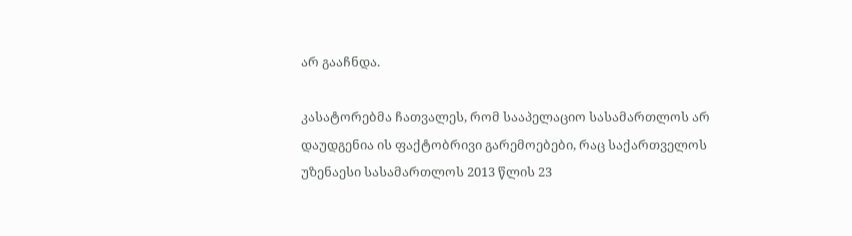არ გააჩნდა.

კასატორებმა ჩათვალეს, რომ სააპელაციო სასამართლოს არ დაუდგენია ის ფაქტობრივი გარემოებები, რაც საქართველოს უზენაესი სასამართლოს 2013 წლის 23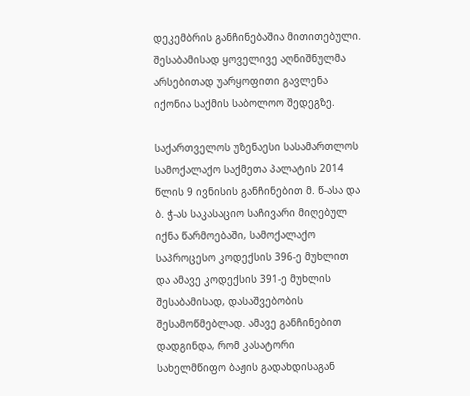დეკემბრის განჩინებაშია მითითებული. შესაბამისად ყოველივე აღნიშნულმა არსებითად უარყოფითი გავლენა იქონია საქმის საბოლოო შედეგზე.

საქართველოს უზენაესი სასამართლოს სამოქალაქო საქმეთა პალატის 2014 წლის 9 ივნისის განჩინებით მ. წ-ასა და ბ. ჭ-ას საკასაციო საჩივარი მიღებულ იქნა წარმოებაში, სამოქალაქო საპროცესო კოდექსის 396-ე მუხლით და ამავე კოდექსის 391-ე მუხლის შესაბამისად, დასაშვებობის შესამოწმებლად. ამავე განჩინებით დადგინდა, რომ კასატორი სახელმწიფო ბაჟის გადახდისაგან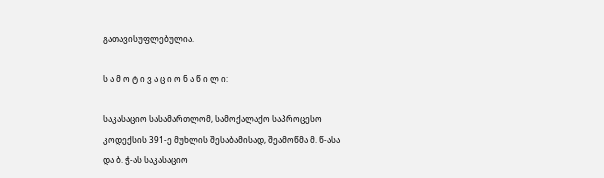გათავისუფლებულია.

ს ა მ ო ტ ი ვ ა ც ი ო ნ ა წ ი ლ ი:

საკასაციო სასამართლომ, სამოქალაქო საპროცესო კოდექსის 391-ე მუხლის შესაბამისად, შეამოწმა მ. წ-ასა და ბ. ჭ-ას საკასაციო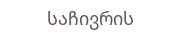საჩივრის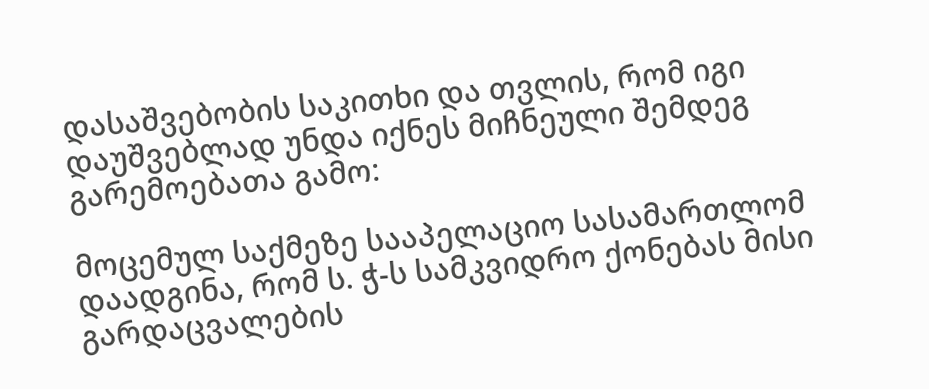დასაშვებობის საკითხი და თვლის, რომ იგი დაუშვებლად უნდა იქნეს მიჩნეული შემდეგ გარემოებათა გამო:

მოცემულ საქმეზე სააპელაციო სასამართლომ დაადგინა, რომ ს. ჭ-ს სამკვიდრო ქონებას მისი გარდაცვალების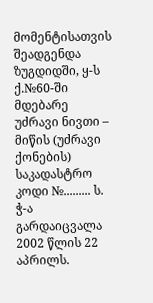მომენტისათვის შეადგენდა ზუგდიდში, ყ-ს ქ.№60-ში მდებარე უძრავი ნივთი – მიწის (უძრავი ქონების) საკადასტრო კოდი №......... ს. ჭ-ა გარდაიცვალა 2002 წლის 22 აპრილს.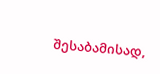შესაბამისად,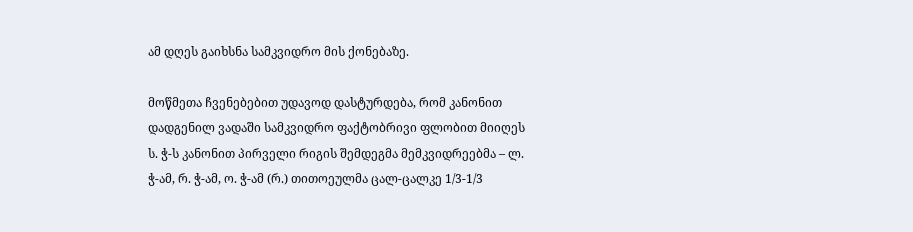ამ დღეს გაიხსნა სამკვიდრო მის ქონებაზე.

მოწმეთა ჩვენებებით უდავოდ დასტურდება, რომ კანონით დადგენილ ვადაში სამკვიდრო ფაქტობრივი ფლობით მიიღეს ს. ჭ-ს კანონით პირველი რიგის შემდეგმა მემკვიდრეებმა – ლ. ჭ-ამ, რ. ჭ-ამ, ო. ჭ-ამ (რ.) თითოეულმა ცალ-ცალკე 1/3-1/3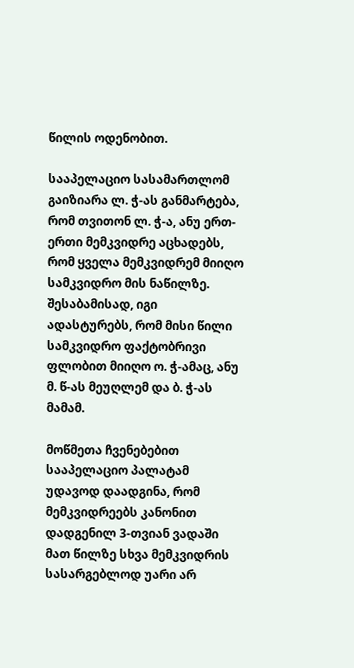წილის ოდენობით.

სააპელაციო სასამართლომ გაიზიარა ლ. ჭ-ას განმარტება, რომ თვითონ ლ. ჭ-ა, ანუ ერთ-ერთი მემკვიდრე აცხადებს, რომ ყველა მემკვიდრემ მიიღო სამკვიდრო მის ნაწილზე. შესაბამისად, იგი ადასტურებს, რომ მისი წილი სამკვიდრო ფაქტობრივი ფლობით მიიღო ო. ჭ-ამაც, ანუ მ. წ-ას მეუღლემ და ბ. ჭ-ას მამამ.

მოწმეთა ჩვენებებით სააპელაციო პალატამ უდავოდ დაადგინა, რომ მემკვიდრეებს კანონით დადგენილ 3-თვიან ვადაში მათ წილზე სხვა მემკვიდრის სასარგებლოდ უარი არ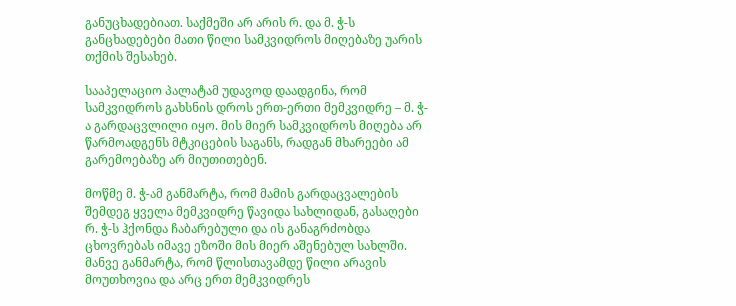განუცხადებიათ. საქმეში არ არის რ. და მ. ჭ-ს განცხადებები მათი წილი სამკვიდროს მიღებაზე უარის თქმის შესახებ.

სააპელაციო პალატამ უდავოდ დაადგინა, რომ სამკვიდროს გახსნის დროს ერთ-ერთი მემკვიდრე – მ. ჭ-ა გარდაცვლილი იყო. მის მიერ სამკვიდროს მიღება არ წარმოადგენს მტკიცების საგანს, რადგან მხარეები ამ გარემოებაზე არ მიუთითებენ.

მოწმე მ. ჭ-ამ განმარტა, რომ მამის გარდაცვალების შემდეგ ყველა მემკვიდრე წავიდა სახლიდან, გასაღები რ. ჭ-ს ჰქონდა ჩაბარებული და ის განაგრძობდა ცხოვრებას იმავე ეზოში მის მიერ აშენებულ სახლში. მანვე განმარტა, რომ წლისთავამდე წილი არავის მოუთხოვია და არც ერთ მემკვიდრეს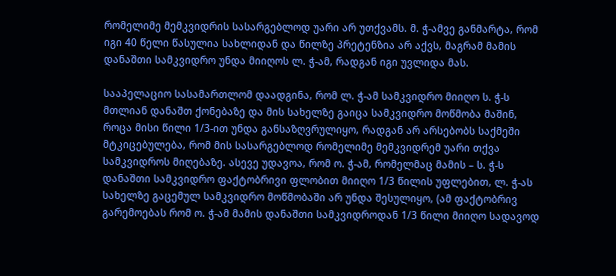რომელიმე მემკვიდრის სასარგებლოდ უარი არ უთქვამს. მ. ჭ-ამვე განმარტა, რომ იგი 40 წელი წასულია სახლიდან და წილზე პრეტენზია არ აქვს, მაგრამ მამის დანაშთი სამკვიდრო უნდა მიიღოს ლ. ჭ-ამ, რადგან იგი უვლიდა მას.

სააპელაციო სასამართლომ დაადგინა, რომ ლ. ჭ-ამ სამკვიდრო მიიღო ს. ჭ-ს მთლიან დანაშთ ქონებაზე და მის სახელზე გაიცა სამკვიდრო მოწმობა მაშინ, როცა მისი წილი 1/3-ით უნდა განსაზღვრულიყო, რადგან არ არსებობს საქმეში მტკიცებულება, რომ მის სასარგებლოდ რომელიმე მემკვიდრემ უარი თქვა სამკვიდროს მიღებაზე. ასევე უდავოა, რომ ო. ჭ-ამ, რომელმაც მამის – ს. ჭ-ს დანაშთი სამკვიდრო ფაქტობრივი ფლობით მიიღო 1/3 წილის უფლებით, ლ. ჭ-ას სახელზე გაცემულ სამკვიდრო მოწმობაში არ უნდა შესულიყო, (ამ ფაქტობრივ გარემოებას რომ ო. ჭ-ამ მამის დანაშთი სამკვიდროდან 1/3 წილი მიიღო სადავოდ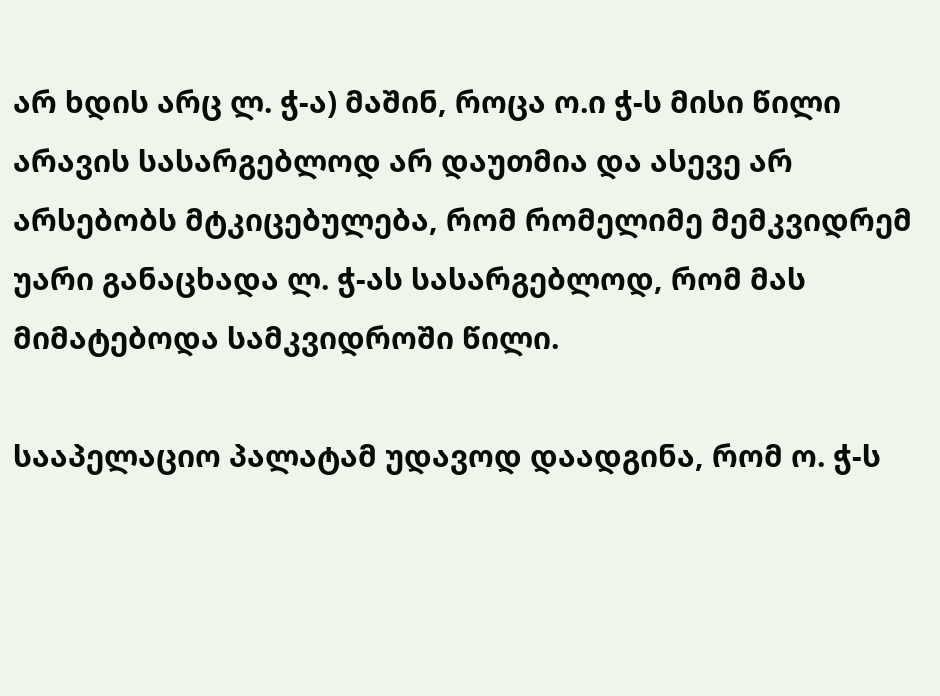არ ხდის არც ლ. ჭ-ა) მაშინ, როცა ო.ი ჭ-ს მისი წილი არავის სასარგებლოდ არ დაუთმია და ასევე არ არსებობს მტკიცებულება, რომ რომელიმე მემკვიდრემ უარი განაცხადა ლ. ჭ-ას სასარგებლოდ, რომ მას მიმატებოდა სამკვიდროში წილი.

სააპელაციო პალატამ უდავოდ დაადგინა, რომ ო. ჭ-ს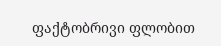ფაქტობრივი ფლობით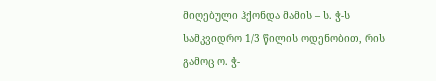მიღებული ჰქონდა მამის – ს. ჭ-ს სამკვიდრო 1/3 წილის ოდენობით, რის გამოც ო. ჭ-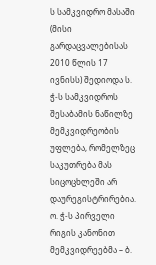ს სამკვიდრო მასაში (მისი გარდაცვალებისას 2010 წლის 17 ივნისს) შედიოდა ს. ჭ-ს სამკვიდროს შესაბამის ნაწილზე მემკვიდრეობის უფლება, რომელზეც საკუთრება მას სიცოცხლეში არ დაურეგისტრირებია. ო. ჭ-ს პირველი რიგის კანონით მემკვიდრეებმა – ბ.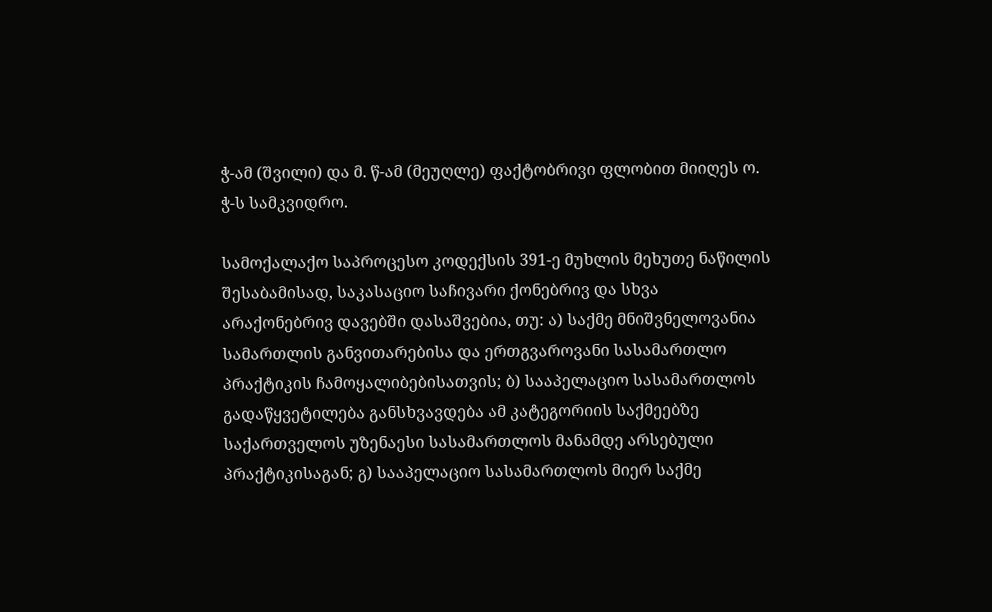ჭ-ამ (შვილი) და მ. წ-ამ (მეუღლე) ფაქტობრივი ფლობით მიიღეს ო. ჭ-ს სამკვიდრო.

სამოქალაქო საპროცესო კოდექსის 391-ე მუხლის მეხუთე ნაწილის შესაბამისად, საკასაციო საჩივარი ქონებრივ და სხვა არაქონებრივ დავებში დასაშვებია, თუ: ა) საქმე მნიშვნელოვანია სამართლის განვითარებისა და ერთგვაროვანი სასამართლო პრაქტიკის ჩამოყალიბებისათვის; ბ) სააპელაციო სასამართლოს გადაწყვეტილება განსხვავდება ამ კატეგორიის საქმეებზე საქართველოს უზენაესი სასამართლოს მანამდე არსებული პრაქტიკისაგან; გ) სააპელაციო სასამართლოს მიერ საქმე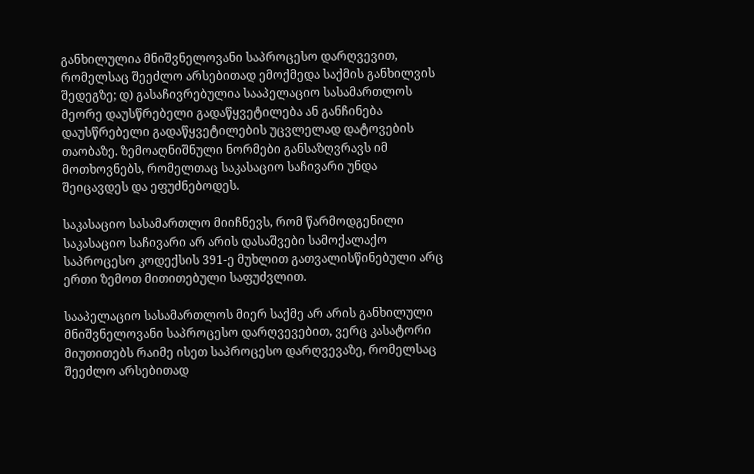განხილულია მნიშვნელოვანი საპროცესო დარღვევით, რომელსაც შეეძლო არსებითად ემოქმედა საქმის განხილვის შედეგზე; დ) გასაჩივრებულია სააპელაციო სასამართლოს მეორე დაუსწრებელი გადაწყვეტილება ან განჩინება დაუსწრებელი გადაწყვეტილების უცვლელად დატოვების თაობაზე. ზემოაღნიშნული ნორმები განსაზღვრავს იმ მოთხოვნებს, რომელთაც საკასაციო საჩივარი უნდა შეიცავდეს და ეფუძნებოდეს.

საკასაციო სასამართლო მიიჩნევს, რომ წარმოდგენილი საკასაციო საჩივარი არ არის დასაშვები სამოქალაქო საპროცესო კოდექსის 391-ე მუხლით გათვალისწინებული არც ერთი ზემოთ მითითებული საფუძვლით.

სააპელაციო სასამართლოს მიერ საქმე არ არის განხილული მნიშვნელოვანი საპროცესო დარღვევებით, ვერც კასატორი მიუთითებს რაიმე ისეთ საპროცესო დარღვევაზე, რომელსაც შეეძლო არსებითად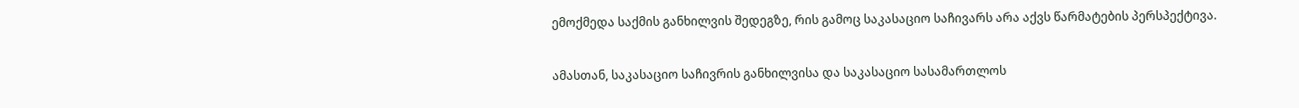ემოქმედა საქმის განხილვის შედეგზე, რის გამოც საკასაციო საჩივარს არა აქვს წარმატების პერსპექტივა.

ამასთან, საკასაციო საჩივრის განხილვისა და საკასაციო სასამართლოს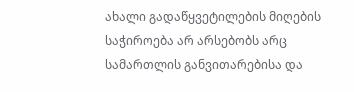ახალი გადაწყვეტილების მიღების საჭიროება არ არსებობს არც სამართლის განვითარებისა და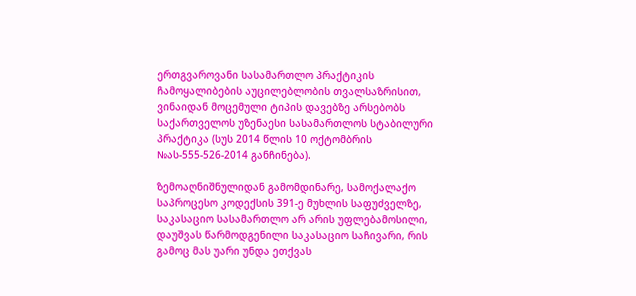ერთგვაროვანი სასამართლო პრაქტიკის ჩამოყალიბების აუცილებლობის თვალსაზრისით, ვინაიდან მოცემული ტიპის დავებზე არსებობს საქართველოს უზენაესი სასამართლოს სტაბილური პრაქტიკა (სუს 2014 წლის 10 ოქტომბრის №ას-555-526-2014 განჩინება).

ზემოაღნიშნულიდან გამომდინარე, სამოქალაქო საპროცესო კოდექსის 391-ე მუხლის საფუძველზე, საკასაციო სასამართლო არ არის უფლებამოსილი, დაუშვას წარმოდგენილი საკასაციო საჩივარი, რის გამოც მას უარი უნდა ეთქვას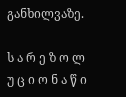განხილვაზე.

ს ა რ ე ზ ო ლ უ ც ი ო ნ ა წ ი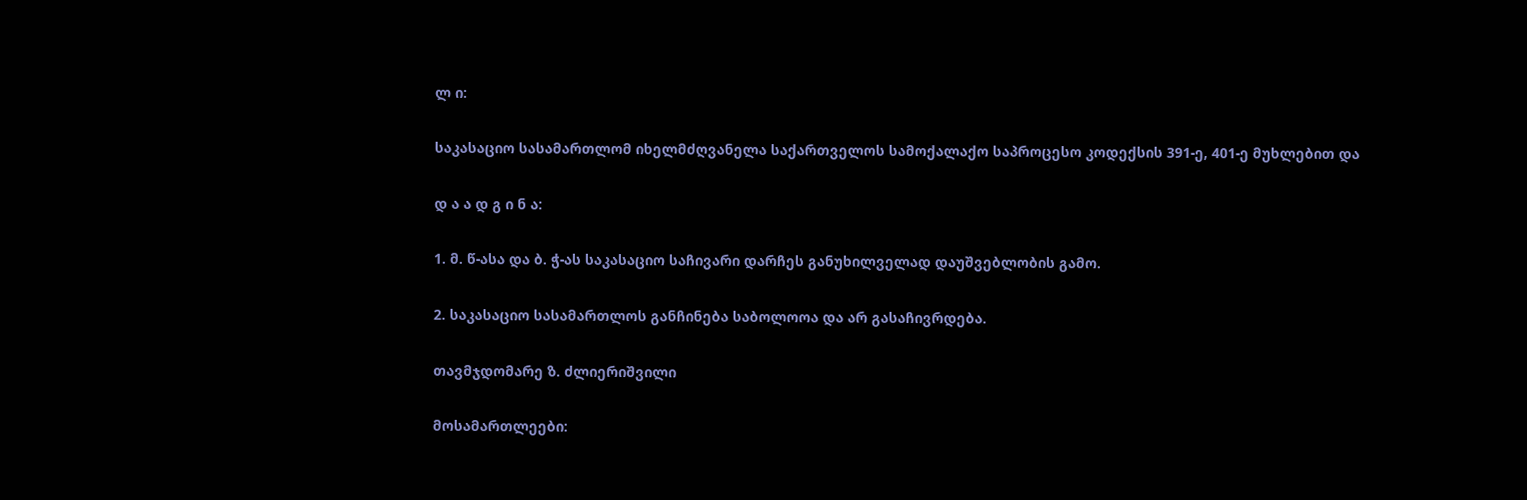ლ ი:

საკასაციო სასამართლომ იხელმძღვანელა საქართველოს სამოქალაქო საპროცესო კოდექსის 391-ე, 401-ე მუხლებით და

დ ა ა დ გ ი ნ ა:

1. მ. წ-ასა და ბ. ჭ-ას საკასაციო საჩივარი დარჩეს განუხილველად დაუშვებლობის გამო.

2. საკასაციო სასამართლოს განჩინება საბოლოოა და არ გასაჩივრდება.

თავმჯდომარე ზ. ძლიერიშვილი

მოსამართლეები: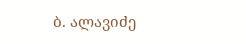ბ. ალავიძე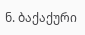ნ. ბაქაქური